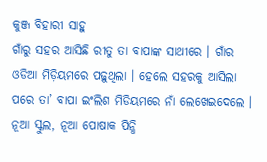କୁଞ୍ଜ ବିହାରୀ ସାହୁ
ଗାଁରୁ ସହର ଆସିଛି ରୀତୁ ତା ବାପାଙ୍କ ସାଥୀରେ । ଗାଁର ଓଡିଆ ମିଡ଼ିୟମରେ ପଢ଼ୁଥିଲା । ହେଲେ ସହରକୁ ଆସିଲା ପରେ ତା’ ବାପା ଇଂଲିଶ ମିଡିୟମରେ ନାଁ ଲେଖେଇଦେଲେ । ନୂଆ ସ୍କୁଲ, ନୂଆ ପୋଷାକ ପିନ୍ଧି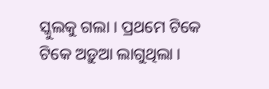ସ୍କୁଲକୁ ଗଲା । ପ୍ରଥମେ ଟିକେ ଟିକେ ଅଡ଼ୁଆ ଲାଗୁଥିଲା ।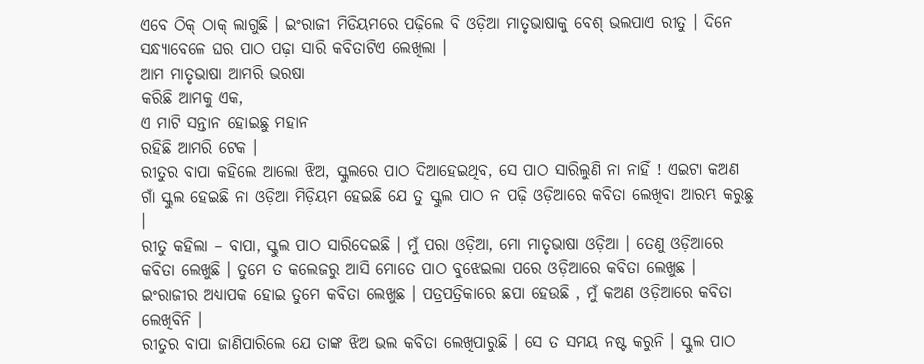ଏବେ ଠିକ୍ ଠାକ୍ ଲାଗୁଛି । ଇଂରାଜୀ ମିଡିୟମରେ ପଢ଼ିଲେ ବି ଓଡ଼ିଆ ମାତୃଭାଷାକୁ ବେଶ୍ ଭଲପାଏ ରୀତୁ । ଦିନେ ସନ୍ଧ୍ୟାବେଳେ ଘର ପାଠ ପଢ଼ା ସାରି କବିତାଟିଏ ଲେଖିଲା ।
ଆମ ମାତୃଭାଷା ଆମରି ଭରଷା
କରିଛି ଆମକୁ ଏକ,
ଏ ମାଟି ସନ୍ତାନ ହୋଇଛୁ ମହାନ
ରହିଛି ଆମରି ଟେକ ।
ରୀତୁର ବାପା କହିଲେ ଆଲୋ ଝିଅ, ସ୍କୁଲରେ ପାଠ ଦିଆହେଇଥିବ, ସେ ପାଠ ସାରିଲୁଣି ନା ନାହିଁ ! ଏଇଟା କଅଣ ଗାଁ ସ୍କୁଲ ହେଇଛି ନା ଓଡ଼ିଆ ମିଡ଼ିୟମ ହେଇଛି ଯେ ତୁ ସ୍କୁଲ ପାଠ ନ ପଢ଼ି ଓଡ଼ିଆରେ କବିତା ଲେଖିବା ଆରମ୍ଭ କରୁଛୁ ।
ରୀତୁ କହିଲା – ବାପା, ସ୍କୁଲ ପାଠ ସାରିଦେଇଛି । ମୁଁ ପରା ଓଡ଼ିଆ, ମୋ ମାତୃଭାଷା ଓଡ଼ିଆ । ତେଣୁ ଓଡ଼ିଆରେ କବିତା ଲେଖୁଛି । ତୁମେ ତ କଲେଜରୁ ଆସି ମୋତେ ପାଠ ବୁଝେଇଲା ପରେ ଓଡ଼ିଆରେ କବିତା ଲେଖୁଛ । ଇଂରାଜୀର ଅଧ୍ୟାପକ ହୋଇ ତୁମେ କବିତା ଲେଖୁଛ । ପତ୍ରପତ୍ରିକାରେ ଛପା ହେଉଛି , ମୁଁ କଅଣ ଓଡ଼ିଆରେ କବିତା ଲେଖିବିନି ।
ରୀତୁର ବାପା ଜାଣିପାରିଲେ ଯେ ତାଙ୍କ ଝିଅ ଭଲ କବିତା ଲେଖିପାରୁଛି । ସେ ତ ସମୟ ନଷ୍ଟ କରୁନି । ସ୍କୁଲ ପାଠ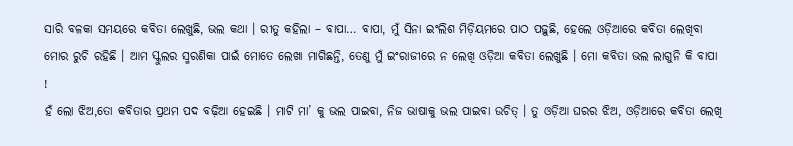ସାରି ବଳକା ସମୟରେ କବିତା ଲେଖୁଛି, ଭଲ କଥା । ରୀତୁ କହିଲା – ବାପା… ବାପା, ମୁଁ ସିନା ଇଂଲିଶ ମିଡ଼ିୟମରେ ପାଠ ପଢ଼ୁଛି, ହେଲେ ଓଡ଼ିଆରେ କବିତା ଲେଖିବା ମୋର ରୁଚି ରହିଛି । ଆମ ସ୍କୁଲର ସ୍ମରଣିକା ପାଇଁ ମୋତେ ଲେଖା ମାଗିଛନ୍ତି, ତେଣୁ ମୁଁ ଇଂରାଜୀରେ ନ ଲେଖି ଓଡ଼ିଆ କବିତା ଲେଖୁଛି । ମୋ କବିତା ଭଲ ଲାଗୁନି କି ବାପା !
ହଁ ଲୋ ଝିଅ,ତୋ କବିତାର ପ୍ରଥମ ପଦ ବଢ଼ିଆ ହେଇଛି । ମାଟି ମା’ କୁ ଭଲ ପାଇବା, ନିଜ ଭାଷାକୁ ଭଲ ପାଇବା ଉଚିତ୍ । ତୁ ଓଡ଼ିଆ ଘରର ଝିଅ, ଓଡ଼ିଆରେ କବିତା ଲେଖି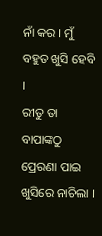ନାଁ କର । ମୁଁ ବହୁତ ଖୁସି ହେବି ।
ରୀତୁ ତା ବାପାଙ୍କଠୁ ପ୍ରେରଣା ପାଇ ଖୁସିରେ ନାଚିଲା ।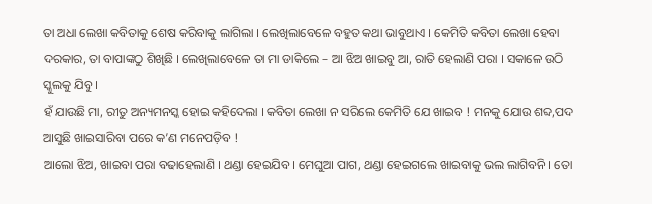ତା ଅଧା ଲେଖା କବିତାକୁ ଶେଷ କରିବାକୁ ଲାଗିଲା । ଲେଖିଲାବେଳେ ବହୁତ କଥା ଭାବୁଥାଏ । କେମିତି କବିତା ଲେଖା ହେବା ଦରକାର, ତା ବାପାଙ୍କଠୁ ଶିଖିଛି । ଲେଖିଲାବେଳେ ତା ମା ଡାକିଲେ – ଆ ଝିଅ ଖାଇବୁ ଆ, ରାତି ହେଲାଣି ପରା । ସକାଳେ ଉଠି ସ୍କୁଲକୁ ଯିବୁ ।
ହଁ ଯାଉଛି ମା, ରୀତୁ ଅନ୍ୟମନସ୍କ ହୋଇ କହିଦେଲା । କବିତା ଲେଖା ନ ସରିଲେ କେମିତି ଯେ ଖାଇବ ! ମନକୁ ଯୋଉ ଶବ୍ଦ,ପଦ ଆସୁଛି ଖାଇସାରିବା ପରେ କ’ଣ ମନେପଡ଼ିବ !
ଆଲୋ ଝିଅ, ଖାଇବା ପରା ବଢାହେଲାଣି । ଥଣ୍ଡା ହେଇଯିବ । ମେଘୁଆ ପାଗ, ଥଣ୍ଡା ହେଇଗଲେ ଖାଇବାକୁ ଭଲ ଲାଗିବନି । ତୋ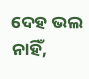ଦେହ ଭଲ ନାହିଁ,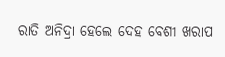ରାତି ଅନିଦ୍ରା ହେଲେ ଦେହ ବେଶୀ ଖରାପ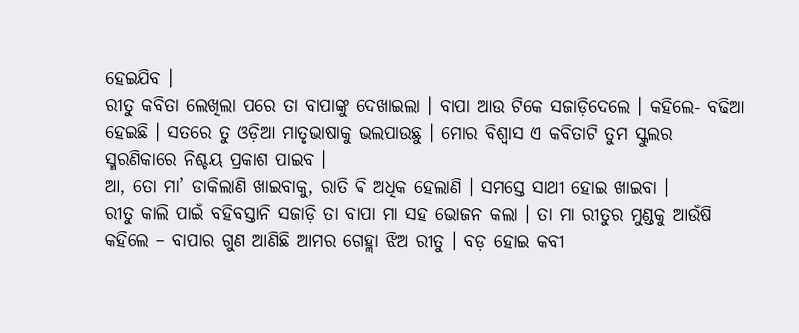ହେଇଯିବ ।
ରୀତୁ କବିତା ଲେଖିଲା ପରେ ତା ବାପାଙ୍କୁ ଦେଖାଇଲା । ବାପା ଆଉ ଟିକେ ସଜାଡ଼ିଦେଲେ । କହିଲେ- ବଢିଆ ହେଇଛି । ସତରେ ତୁ ଓଡ଼ିଆ ମାତୃଭାଷାକୁ ଭଲପାଉଛୁ । ମୋର ବିଶ୍ୱାସ ଏ କବିତାଟି ତୁମ ସ୍କୁଲର ସ୍ମରଣିକାରେ ନିଶ୍ଚୟ ପ୍ରକାଶ ପାଇବ ।
ଆ, ତୋ ମା’ ଡାକିଲାଣି ଖାଇବାକୁ, ରାତି ଵି ଅଧିକ ହେଲାଣି । ସମସ୍ତେ ସାଥୀ ହୋଇ ଖାଇବା ।
ରୀତୁ କାଲି ପାଇଁ ବହିବସ୍ତାନି ସଜାଡ଼ି ତା ବାପା ମା ସହ ଭୋଜନ କଲା । ତା ମା ରୀତୁର ମୁଣ୍ଡକୁ ଆଉଁଷି କହିଲେ – ବାପାର ଗୁଣ ଆଣିଛି ଆମର ଗେହ୍ଲା ଝିଅ ରୀତୁ । ବଡ଼ ହୋଇ କବୀ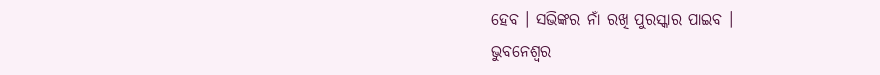ହେବ । ସଭିଙ୍କର ନାଁ ରଖି ପୁରସ୍କାର ପାଇବ ।
ଭୁବନେଶ୍ବର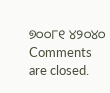୭୦୦୮୧ ୪୨୦୪୦
Comments are closed.